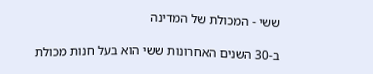ששי - המכולת של המדינה

ב-30 השנים האחרונות ששי הוא בעל חנות מכולת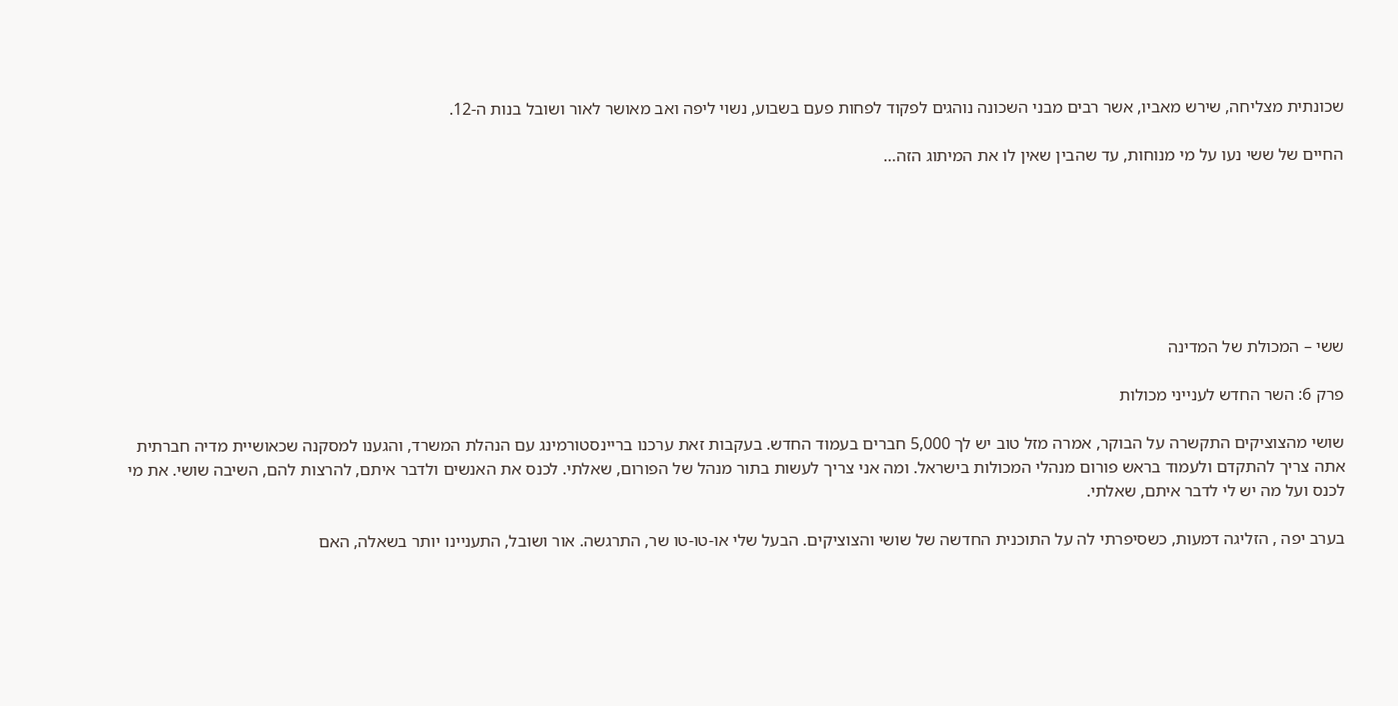שכונתית מצליחה, שירש מאביו, אשר רבים מבני השכונה נוהגים לפקוד לפחות פעם בשבוע, נשוי ליפה ואב מאושר לאור ושובל בנות ה-12.

החיים של ששי נעו על מי מנוחות, עד שהבין שאין לו את המיתוג הזה…







ששי – המכולת של המדינה

פרק 6: השר החדש לענייני מכולות

שושי מהצוציקים התקשרה על הבוקר, אמרה מזל טוב יש לך 5,000 חברים בעמוד החדש. בעקבות זאת ערכנו בריינסטורמינג עם הנהלת המשרד, והגענו למסקנה שכאושיית מדיה חברתית אתה צריך להתקדם ולעמוד בראש פורום מנהלי המכולות בישראל. ומה אני צריך לעשות בתור מנהל של הפורום, שאלתי. לכנס את האנשים ולדבר איתם, להרצות להם, השיבה שושי. את מי לכנס ועל מה יש לי לדבר איתם, שאלתי.

בערב יפה , הזליגה דמעות, כשסיפרתי לה על התוכנית החדשה של שושי והצוציקים. הבעל שלי או-טו-טו שר, התרגשה. אור ושובל, התעניינו יותר בשאלה, האם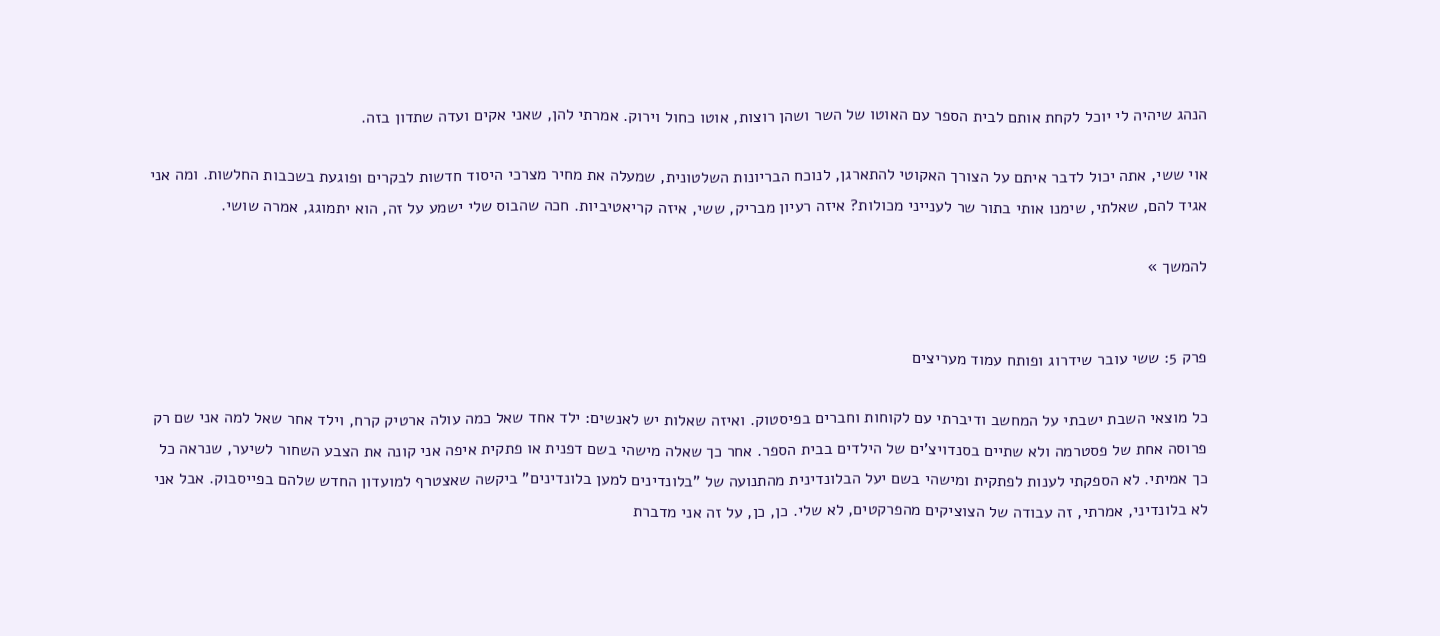הנהג שיהיה לי יוכל לקחת אותם לבית הספר עם האוטו של השר ושהן רוצות, אוטו כחול וירוק. אמרתי להן, שאני אקים ועדה שתדון בזה.

אוי ששי, אתה יכול לדבר איתם על הצורך האקוטי להתארגן, לנוכח הבריונות השלטונית, שמעלה את מחיר מצרכי היסוד חדשות לבקרים ופוגעת בשכבות החלשות. ומה אני אגיד להם, שאלתי, שימנו אותי בתור שר לענייני מכולות? איזה רעיון מבריק, ששי, איזה קריאטיביות. חכה שהבוס שלי ישמע על זה, הוא יתמוגג, אמרה שושי.

להמשך »


פרק 5: ששי עובר שידרוג ופותח עמוד מעריצים

כל מוצאי השבת ישבתי על המחשב ודיברתי עם לקוחות וחברים בפיסטוק. ואיזה שאלות יש לאנשים: ילד אחד שאל כמה עולה ארטיק קרח, וילד אחר שאל למה אני שם רק פרוסה אחת של פסטרמה ולא שתיים בסנדויצ'ים של הילדים בבית הספר. אחר כך שאלה מישהי בשם דפנית או פתקית איפה אני קונה את הצבע השחור לשיער, שנראה כל כך אמיתי. לא הספקתי לענות לפתקית ומישהי בשם יעל הבלונדינית מהתנועה של "בלונדינים למען בלונדינים" ביקשה שאצטרף למועדון החדש שלהם בפייסבוק. אבל אני לא בלונדיני, אמרתי, זה עבודה של הצוציקים מהפרקטים, לא שלי. כן, כן, על זה אני מדברת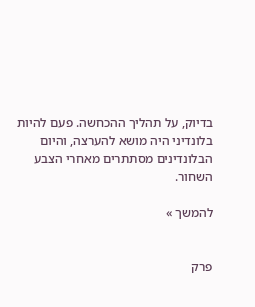בדיוק, על תהליך ההכחשה. פעם להיות בלונדיני היה מושא להערצה, והיום הבלונדינים מסתתרים מאחרי הצבע השחור.

להמשך »


פרק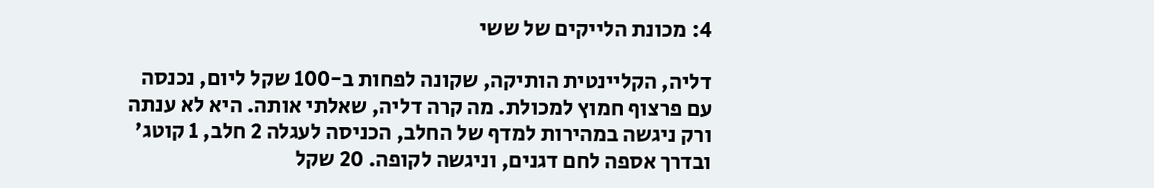4: מכונת הלייקים של ששי

דליה, הקליינטית הותיקה, שקונה לפחות ב-100 שקל ליום, נכנסה עם פרצוף חמוץ למכולת. מה קרה דליה, שאלתי אותה. היא לא ענתה ורק ניגשה במהירות למדף של החלב, הכניסה לעגלה 2 חלב, 1 קוטג' ובדרך אספה לחם דגנים, וניגשה לקופה. 20 שקל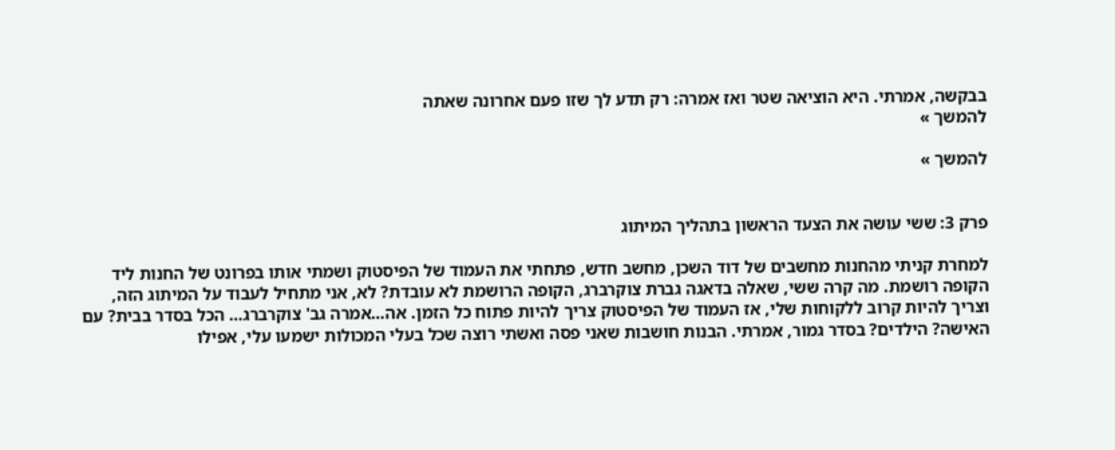בבקשה, אמרתי. היא הוציאה שטר ואז אמרה: רק תדע לך שזו פעם אחרונה שאתה
להמשך »

להמשך »


פרק 3: ששי עושה את הצעד הראשון בתהליך המיתוג

למחרת קניתי מהחנות מחשבים של דוד השכן, מחשב חדש, פתחתי את העמוד של הפיסטוק ושמתי אותו בפרונט של החנות ליד הקופה רושמת. מה קרה ששי, שאלה בדאגה גברת צוקרברג, הקופה הרושמת לא עובדת? לא, אני מתחיל לעבוד על המיתוג הזה, וצריך להיות קרוב ללקוחות שלי, אז העמוד של הפיסטוק צריך להיות פתוח כל הזמן. אה…אמרה גב' צוקרברג… הכל בסדר בבית? עם האישה? הילדים? בסדר גמור, אמרתי. הבנות חושבות שאני פסה ואשתי רוצה שכל בעלי המכולות ישמעו עלי, אפילו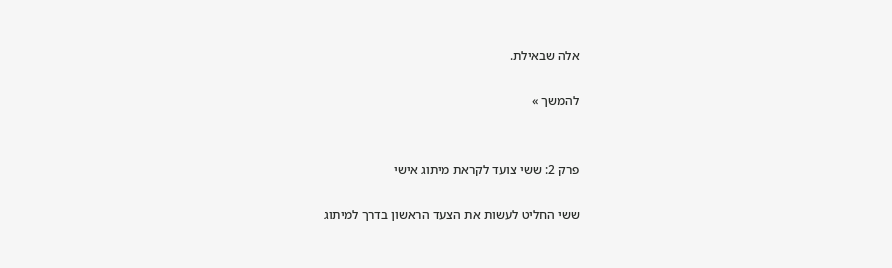אלה שבאילת.

להמשך »


פרק 2: ששי צועד לקראת מיתוג אישי

ששי החליט לעשות את הצעד הראשון בדרך למיתוג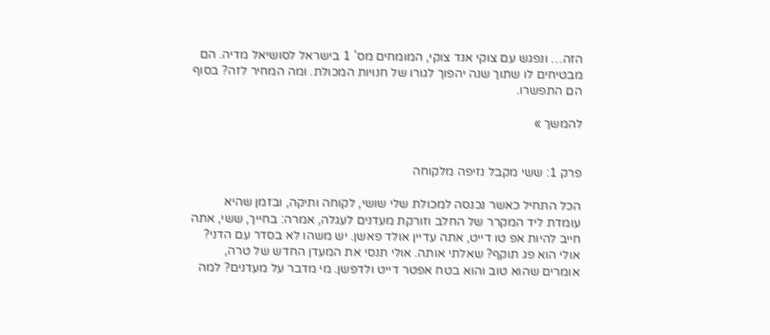הזה… ונפגש עם צוקי אנד צוקי, המומחים מס' 1 בישראל לסושיאל מדיה. הם מבטיחים לו שתוך שנה יהפוך לגורו של חנויות המכולת. ומה המחיר לזה? בסוף הם התפשרו.

להמשך »


פרק 1: ששי מקבל נזיפה מלקוחה

הכל התחיל כאשר נכנסה למכולת שלי שושי, לקוחה ותיקה, ובזמן שהיא עומדת ליד המקרר של החלב וזורקת מעדנים לעגלה, אמרה: בחייך, ששי, אתה חייב להיות אפ טו דייט, אתה עדיין אולד פאשן. יש משהו לא בסדר עם הדני? אולי הוא פג תוקף? שאלתי אותה. אולי תנסי את המעדן החדש של טרה, אומרים שהוא טוב והוא בטח אפטר דייט ולדפשן. מי מדבר על מעדנים? למה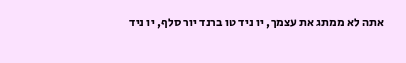אתה לא ממתג את עצמך, יו ניד טו ברנד יור סלף, יו ניד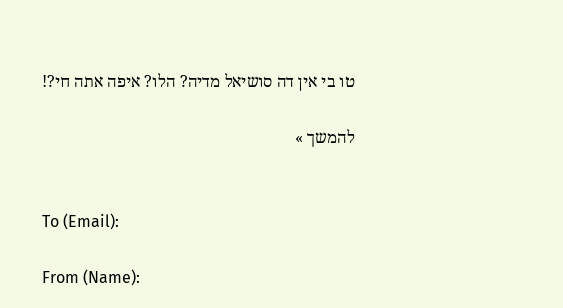טו בי אין דה סושיאל מדיה? הלו? איפה אתה חי?!

להמשך »


To (Email):

From (Name):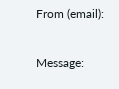From (email):

Message: